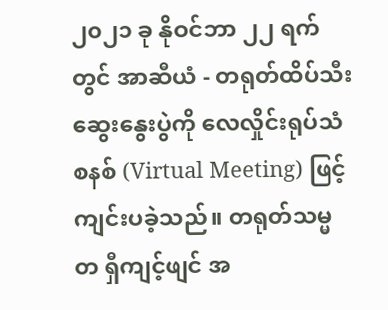၂၀၂၁ ခု နိုဝင်ဘာ ၂၂ ရက်တွင် အာဆီယံ - တရုတ်ထိပ်သီး ဆွေးနွေးပွဲကို လေလှိုင်းရုပ်သံစနစ် (Virtual Meeting) ဖြင့် ကျင်းပခဲ့သည်။ တရုတ်သမ္မတ ရှီကျင့်ဖျင် အ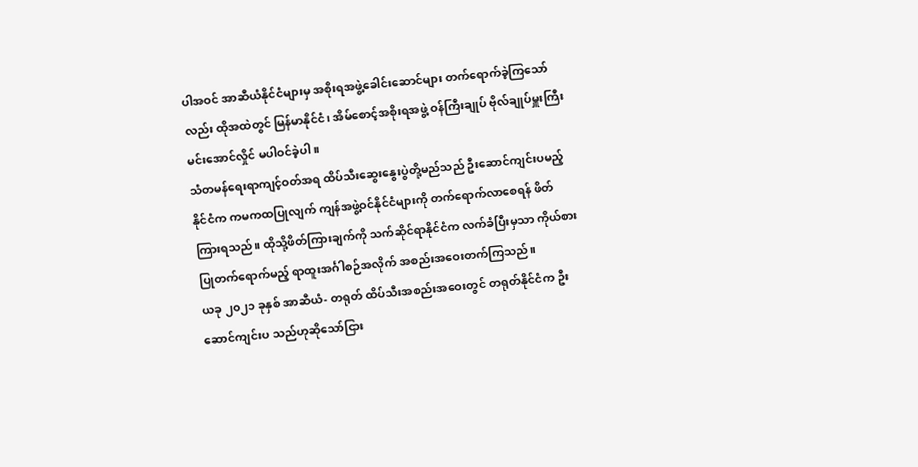ပါအဝင် အာဆီယံနိုင်ငံများမှ အစိုးရအဖွဲ့ခေါင်းဆောင်များ တက်ရောက်ခဲ့ကြသော်လည်း ထိုအထဲတွင် မြန်မာနိုင်ငံ၊ အိမ်စောင့်အစိုးရအဖွဲ့ ဝန်ကြီးချုပ် ဗိုလ်ချုပ်မှူးကြီး မင်းအောင်လှိုင် မပါဝင်ခဲ့ပါ။
သံတမန်ရေးရာကျင့်ဝတ်အရ ထိပ်သီးဆွေးနွေးပွဲတို့မည်သည် ဦးဆောင်ကျင်းပမည့် နိုင်ငံက ကမကထပြုလျက် ကျန်အဖွဲ့ဝင်နိုင်ငံများကို တက်ရောက်လာစေရန် ဖိတ်ကြားရသည်။ ထိုသို့ဖိတ်ကြားချက်ကို သက်ဆိုင်ရာနိုင်ငံက လက်ခံပြီးမှသာ ကိုယ်စားပြုတက်ရောက်မည့် ရာထူးအင်္ဂါစဉ်အလိုက် အစည်းအဝေးတက်ကြသည်။
ယခု ၂၀၂၁ ခုနှစ် အာဆီယံ- တရုတ် ထိပ်သီးအစည်းအဝေးတွင် တရုတ်နိုင်ငံက ဦးဆောင်ကျင်းပ သည်ဟုဆိုသော်ငြား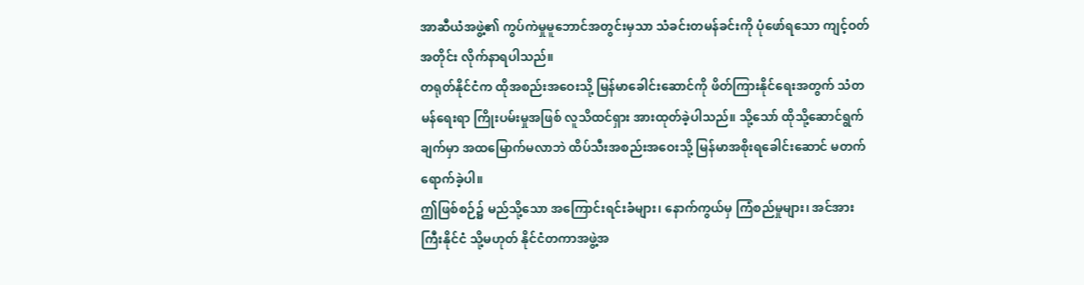အာဆီယံအဖွဲ့၏ ကွပ်ကဲမှုမူဘောင်အတွင်းမှသာ သံခင်းတမန်ခင်းကို ပုံဖော်ရသော ကျင့်ဝတ်အတိုင်း လိုက်နာရပါသည်။
တရုတ်နိုင်ငံက ထိုအစည်းအဝေးသို့ မြန်မာခေါင်းဆောင်ကို ဖိတ်ကြားနိုင်ရေးအတွက် သံတမန်ရေးရာ ကြိုးပမ်းမှုအဖြစ် လူသိထင်ရှား အားထုတ်ခဲ့ပါသည်။ သို့သော် ထိုသို့ဆောင်ရွက်ချက်မှာ အထမြောက်မလာဘဲ ထိပ်သီးအစည်းအဝေးသို့ မြန်မာအစိုးရခေါင်းဆောင် မတက်ရောက်ခဲ့ပါ။
ဤဖြစ်စဉ်၌ မည်သို့သော အကြောင်းရင်းခံများ၊ နောက်ကွယ်မှ ကြံစည်မှုများ၊ အင်အားကြီးနိုင်ငံ သို့မဟုတ် နိုင်ငံတကာအဖွဲ့အ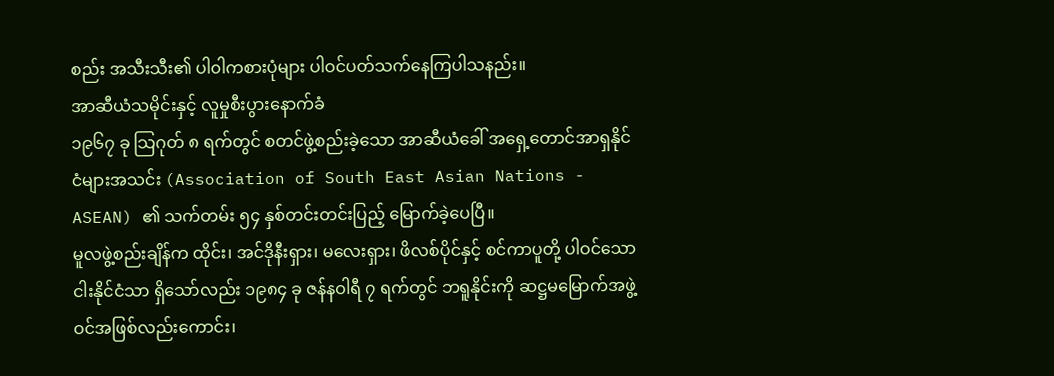စည်း အသီးသီး၏ ပါ၀ါကစားပုံများ ပါဝင်ပတ်သက်နေကြပါသနည်း။
အာဆီယံသမိုင်းနှင့် လူမှုစီးပွားနောက်ခံ
၁၉၆၇ ခု သြဂုတ် ၈ ရက်တွင် စတင်ဖွဲ့စည်းခဲ့သော အာဆီယံခေါ် အရှေ့တောင်အာရှနိုင်ငံများအသင်း (Association of South East Asian Nations - ASEAN) ၏ သက်တမ်း ၅၄ နှစ်တင်းတင်းပြည့် မြောက်ခဲ့ပေပြီ။
မူလဖွဲ့စည်းချိန်က ထိုင်း၊ အင်ဒိုနီးရှား၊ မလေးရှား၊ ဖိလစ်ပိုင်နှင့် စင်ကာပူတို့ ပါဝင်သော ငါးနိုင်ငံသာ ရှိသော်လည်း ၁၉၈၄ ခု ဇန်နဝါရီ ၇ ရက်တွင် ဘရူနိုင်းကို ဆဋ္ဌမမြောက်အဖွဲ့ဝင်အဖြစ်လည်းကောင်း၊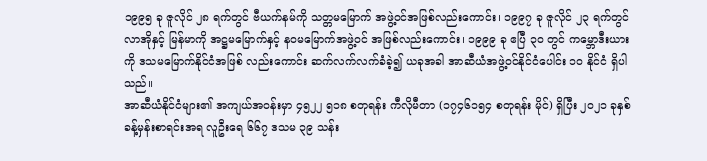၁၉၉၅ ခု ဇူလိုင် ၂၈ ရက်တွင် ဗီယက်နမ်ကို သတ္တမမြောက် အဖွဲ့ဝင်အဖြစ်လည်းကောင်း၊ ၁၉၉၇ ခု ဇူလိုင် ၂၃ ရက်တွင် လာအိုနှင့် မြန်မာကို အဋ္ဌမမြောက်နှင့် နဝမမြောက်အဖွဲ့ဝင် အဖြစ်လည်းကောင်း၊ ၁၉၉၉ ခု ဧပြီ ၃၀ တွင် ကမ္ဘောဒီးယားကို ဒသမမြောက်နိုင်ငံအဖြစ် လည်းကောင်း ဆက်လက်လက်ခံခဲ့၍ ယခုအခါ အာဆီယံအဖွဲ့ဝင်နိုင်ငံပေါင်း ၁၀ နိုင်ငံ ရှိပါသည်။
အာဆီယံနိုင်ငံများ၏ အကျယ်အဝန်းမှာ ၄၅၂၂ ၅၁၈ စတုရန်း ကီလိုမီတာ (၁၇၄၆၁၅၄ စတုရန်း မိုင်) ရှိပြီး ၂၀၂၁ ခုနှစ် ခန့်မှန်းစာရင်းအရ လူဦးရေ ၆၆၇ ဒသမ ၃၉ သန်း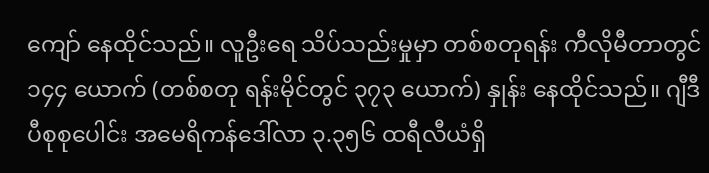ကျော် နေထိုင်သည်။ လူဦးရေ သိပ်သည်းမှုမှာ တစ်စတုရန်း ကီလိုမီတာတွင် ၁၄၄ ယောက် (တစ်စတု ရန်းမိုင်တွင် ၃၇၃ ယောက်) နှုန်း နေထိုင်သည်။ ဂျီဒီပီစုစုပေါင်း အမေရိကန်ဒေါ်လာ ၃.၃၅၆ ထရီလီယံရှိ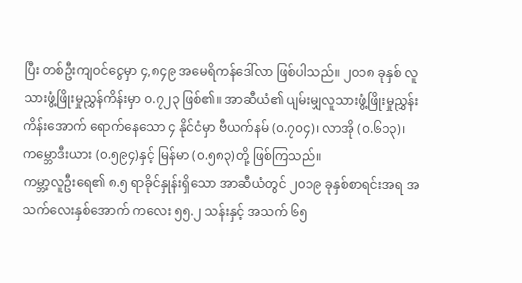ပြီး တစ်ဦးကျဝင်ငွေမှာ ၄,၈၄၉ အမေရိကန်ဒေါ်လာ ဖြစ်ပါသည်။ ၂၀၁၈ ခုနှစ် လူသားဖွံ့ဖြိုးမှုညွှန်ကိန်းမှာ ၀.၇၂၃ ဖြစ်၏။ အာဆီယံ၏ ပျမ်းမျှလူသားဖွံ့ဖြိုးမှုညွှန်းကိန်းအောက် ရောက်နေသော ၄ နိုင်ငံမှာ ဗီယက်နမ် (၀.၇၀၄)၊ လာအို (၀.၆၁၃)၊ ကမ္ဘောဒီးယား (၀.၅၉၄)နှင့် မြန်မာ (၀.၅၈၃)တို့ ဖြစ်ကြသည်။
ကမ္ဘာ့လူဦးရေ၏ ၈.၅ ရာခိုင်နှုန်းရှိသော အာဆီယံတွင် ၂၀၁၉ ခုနှစ်စာရင်းအရ အသက်လေးနှစ်အောက် ကလေး ၅၅.၂ သန်းနှင့် အသက် ၆၅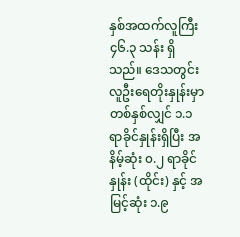နှစ်အထက်လူကြီး ၄၆.၃ သန်း ရှိသည်။ ဒေသတွင်း လူဦးရေတိုးနှုန်းမှာ တစ်နှစ်လျှင် ၁.၁ ရာခိုင်နှုန်းရှိပြီး အနိမ့်ဆုံး ၀.၂ ရာခိုင်နှုန်း (ထိုင်း) နှင့် အမြင့်ဆုံး ၁.၉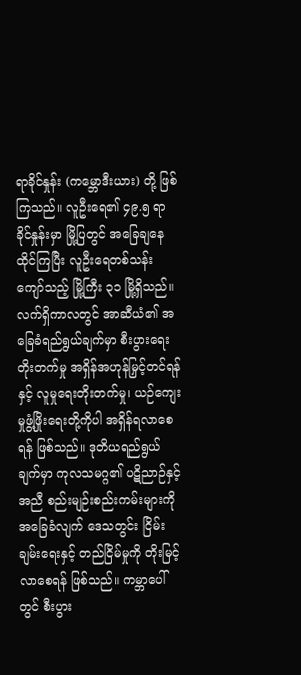ရာခိုင်နှုန်း (ကမ္ဘောဒီးယား) တို့ ဖြစ်ကြသည်။ လူဦးရေ၏ ၄၉.၅ ရာခိုင်နှုန်းမှာ မြို့ပြတွင် အခြေချနေထိုင်ကြပြီး လူဦးရေတစ်သန်းကျော်သည့် မြို့ကြီး ၃၁ မြို့ရှိသည်။
လက်ရှိကာလတွင် အာဆီယံ၏ အခြေခံရည်ရွယ်ချက်မှာ စီးပွားရေးတိုးတက်မှု အရှိန်အဟုန်မြှင့်တင်ရန်နှင့် လူမှုရေးတိုးတက်မှု၊ ယဉ်ကျေးမှုဖွံ့ဖြိုးရေးတို့ကိုပါ အရှိန်ရလာစေရန် ဖြစ်သည်။ ဒုတိယရည်ရွယ်ချက်မှာ ကုလသမဂ္ဂ၏ ပဋိညာဉ်နှင့်အညီ စည်းမျဉ်းစည်းကမ်းများကို အခြေခံလျက် ဒေသတွင်း ငြိမ်းချမ်းရေးနှင့် တည်ငြိမ်မှုကို တိုးမြင့်လာစေရန် ဖြစ်သည်။ ကမ္ဘာပေါ်တွင် စီးပွား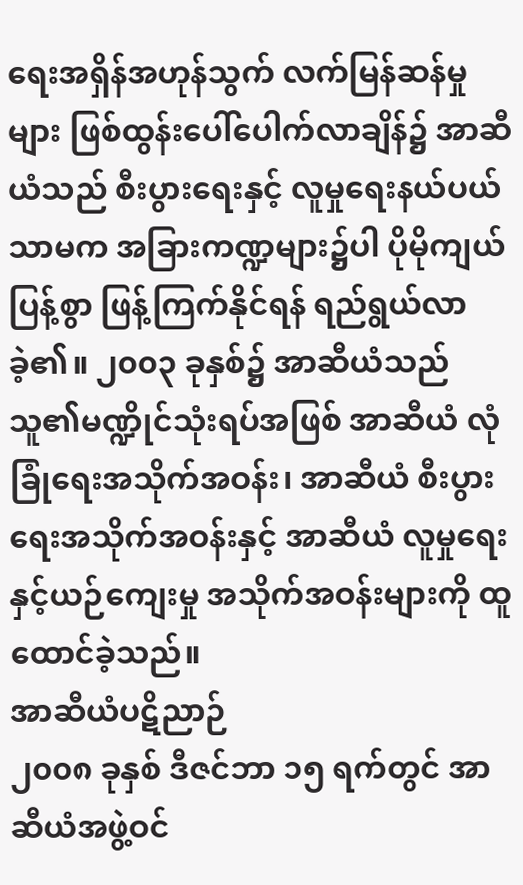ရေးအရှိန်အဟုန်သွက် လက်မြန်ဆန်မှုများ ဖြစ်ထွန်းပေါ်ပေါက်လာချိန်၌ အာဆီယံသည် စီးပွားရေးနှင့် လူမှုရေးနယ်ပယ်သာမက အခြားကဏ္ဍများ၌ပါ ပိုမိုကျယ်ပြန့်စွာ ဖြန့်ကြက်နိုင်ရန် ရည်ရွယ်လာခဲ့၏။ ၂၀၀၃ ခုနှစ်၌ အာဆီယံသည် သူ၏မဏ္ဍိုင်သုံးရပ်အဖြစ် အာဆီယံ လုံခြုံရေးအသိုက်အဝန်း၊ အာဆီယံ စီးပွားရေးအသိုက်အဝန်းနှင့် အာဆီယံ လူမှုရေးနှင့်ယဉ်ကျေးမှု အသိုက်အဝန်းများကို ထူထောင်ခဲ့သည်။
အာဆီယံပဋိညာဉ်
၂၀၀၈ ခုနှစ် ဒီဇင်ဘာ ၁၅ ရက်တွင် အာဆီယံအဖွဲ့ဝင်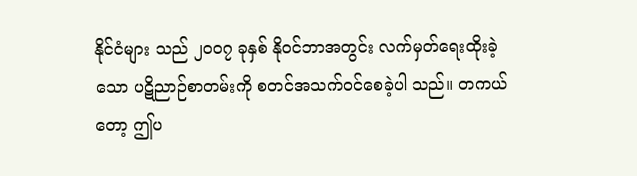နိုင်ငံများ သည် ၂၀၀၇ ခုနှစ် နိုဝင်ဘာအတွင်း လက်မှတ်ရေးထိုးခဲ့သော ပဋိညာဉ်စာတမ်းကို စတင်အသက်ဝင်စေခဲ့ပါ သည်။ တကယ်တော့ ဤပ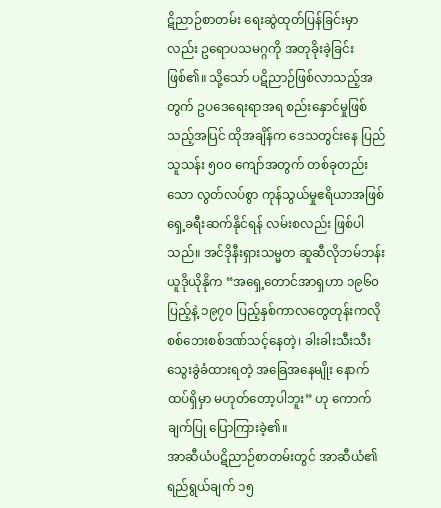ဋိညာဉ်စာတမ်း ရေးဆွဲထုတ်ပြန်ခြင်းမှာလည်း ဥရောပသမဂ္ဂကို အတုခိုးခဲ့ခြင်းဖြစ်၏။ သို့သော် ပဋိညာဉ်ဖြစ်လာသည့်အတွက် ဥပဒေရေးရာအရ စည်းနှောင်မှုဖြစ်သည့်အပြင် ထိုအချိန်က ဒေသတွင်းနေ ပြည်သူသန်း ၅၀၀ ကျော်အတွက် တစ်ခုတည်းသော လွတ်လပ်စွာ ကုန်သွယ်မှုဧရိယာအဖြစ် ရှေ့ခရီးဆက်နိုင်ရန် လမ်းစလည်း ဖြစ်ပါသည်။ အင်ဒိုနီးရှားသမ္မတ ဆူဆီလိုဘမ်ဘန်းယူဒိုယိုနိုက “အရှေ့တောင်အာရှဟာ ၁၉၆၀ ပြည့်နဲ့ ၁၉၇၀ ပြည့်နှစ်ကာလတွေတုန်းကလို စစ်ဘေးစစ်ဒဏ်သင့်နေတဲ့၊ ခါးခါးသီးသီး သွေးခွဲခံထားရတဲ့ အခြေအနေမျိုး နောက်ထပ်ရှိမှာ မဟုတ်တော့ပါဘူး” ဟု ကောက်ချက်ပြု ပြောကြားခဲ့၏။
အာဆီယံပဋိညာဉ်စာတမ်းတွင် အာဆီယံ၏ ရည်ရွယ်ချက် ၁၅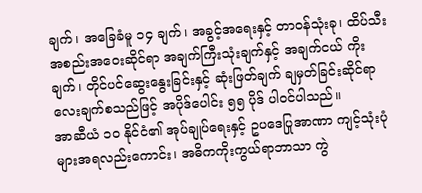ချက်၊ အခြေခံမူ ၁၄ ချက်၊ အခွင့်အရေးနှင့် တာဝန်သုံးခု၊ ထိပ်သီးအစည်းအဝေးဆိုင်ရာ အချက်ကြီးသုံးချက်နှင့် အချက်ငယ် ကိုးချက်၊ တိုင်ပင်ဆွေးနွေးခြင်းနှင့် ဆုံးဖြတ်ချက် ချမှတ်ခြင်းဆိုင်ရာ လေးချက်စသည်ဖြင့် အပိုဒ်ပေါင်း ၅၅ ပိုဒ် ပါဝင်ပါသည်။
အာဆီယံ ၁၀ နိုင်ငံ၏ အုပ်ချုပ်ရေးနှင့် ဥပဒေပြုအာဏာ ကျင့်သုံးပုံများအရလည်းကောင်း၊ အဓိကကိုးကွယ်ရာဘာသာ ကွဲ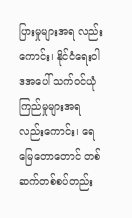ပြားမှုများအရ လည်းကောင်း၊ နိုင်ငံရေးဝါဒအပေါ် သက်ဝင်ယုံကြည်မှုများအရ လည်းကောင်း၊ ရေမြေတောတောင် တစ်ဆက်တစ်စပ်တည်း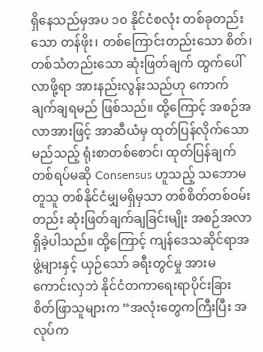ရှိနေသည်မှအပ ၁၀ နိုင်ငံစလုံး တစ်ခုတည်းသော တန်ဖိုး၊ တစ်ကြောင်းတည်းသော စိတ်၊ တစ်သံတည်းသော ဆုံးဖြတ်ချက် ထွက်ပေါ်လာဖို့ရာ အားနည်းလွန်းသည်ဟု ကောက်ချက်ချရမည် ဖြစ်သည်။ ထို့ကြောင့် အစဉ်အလာအားဖြင့် အာဆီယံမှ ထုတ်ပြန်လိုက်သော မည်သည့် ရုံးစာတစ်စောင်၊ ထုတ်ပြန်ချက်တစ်ရပ်မဆို Consensus ဟူသည့် သဘောမတူသူ တစ်နိုင်ငံမျှမရှိမှသာ တစ်စိတ်တစ်ဝမ်းတည်း ဆုံးဖြတ်ချက်ချခြင်းမျိုး အစဉ်အလာရှိခဲ့ပါသည်။ ထို့ကြောင့် ကျန်ဒေသဆိုင်ရာအဖွဲ့များနှင့် ယှဉ်သော် ခရီးတွင်မှု အားမကောင်းလှဘဲ နိုင်ငံတကာရေးရာပိုင်းခြား စိတ်ဖြာသူများက “အလုံးတွေကကြီးပြီး အလုပ်က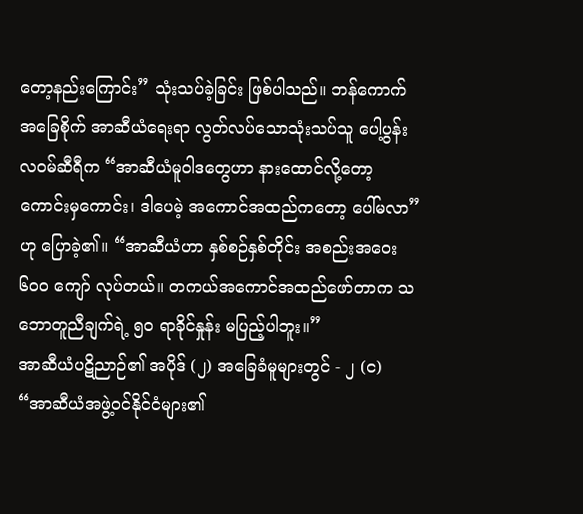တော့နည်းကြောင်း” သုံးသပ်ခဲ့ခြင်း ဖြစ်ပါသည်။ ဘန်ကောက်အခြေစိုက် အာဆီယံရေးရာ လွတ်လပ်သောသုံးသပ်သူ ပေါ့ပွန်းလဝမ်ဆီရီက “အာဆီယံမူဝါဒတွေဟာ နားထောင်လို့တော့ ကောင်းမှကောင်း၊ ဒါပေမဲ့ အကောင်အထည်ကတော့ ပေါ်မလာ” ဟု ပြောခဲ့၏။ “အာဆီယံဟာ နှစ်စဉ်နှစ်တိုင်း အစည်းအဝေး ၆၀၀ ကျော် လုပ်တယ်။ တကယ်အကောင်အထည်ဖော်တာက သဘောတူညီချက်ရဲ့ ၅၀ ရာခိုင်နှုန်း မပြည့်ပါဘူး။”
အာဆီယံပဋိညာဉ်၏ အပိုဒ် (၂) အခြေခံမူများတွင် - ၂ (င) “အာဆီယံအဖွဲ့ဝင်နိုင်ငံများ၏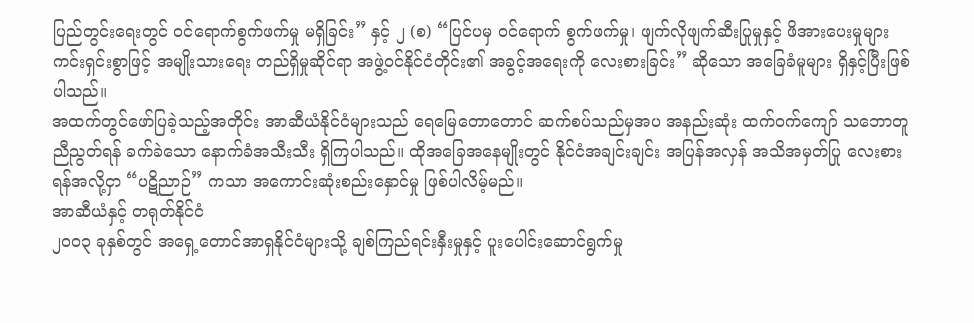ပြည်တွင်းရေးတွင် ဝင်ရောက်စွက်ဖက်မှု မရှိခြင်း” နှင့် ၂ (စ) “ပြင်ပမှ ဝင်ရောက် စွက်ဖက်မှု၊ ဖျက်လိုဖျက်ဆီးပြုမှုနှင့် ဖိအားပေးမှုများ ကင်းရှင်းစွာဖြင့် အမျိုးသားရေး တည်ရှိမှုဆိုင်ရာ အဖွဲ့ဝင်နိုင်ငံတိုင်း၏ အခွင့်အရေးကို လေးစားခြင်း” ဆိုသော အခြေခံမူများ ရှိနှင့်ပြီးဖြစ်ပါသည်။
အထက်တွင်ဖော်ပြခဲ့သည့်အတိုင်း အာဆီယံနိုင်ငံများသည် ရေမြေတောတောင် ဆက်စပ်သည်မှအပ အနည်းဆုံး ထက်ဝက်ကျော် သဘောတူညီညွတ်ရန် ခက်ခဲသော နောက်ခံအသီးသီး ရှိကြပါသည်။ ထိုအခြေအနေမျိုးတွင် နိုင်ငံအချင်းချင်း အပြန်အလှန် အသိအမှတ်ပြု လေးစားရန်အလို့ငှာ “ပဋိညာဉ်” ကသာ အကောင်းဆုံးစည်းနှောင်မှု ဖြစ်ပါလိမ့်မည်။
အာဆီယံနှင့် တရုတ်နိုင်ငံ
၂၀၀၃ ခုနှစ်တွင် အရှေ့တောင်အာရှနိုင်ငံများသို့ ချစ်ကြည်ရင်းနှီးမှုနှင့် ပူးပေါင်းဆောင်ရွက်မှု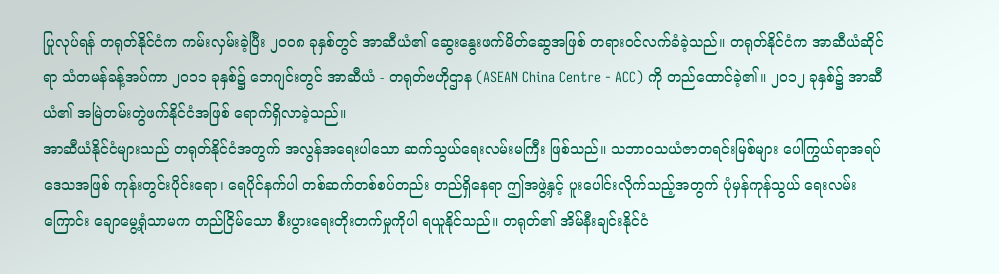ပြုလုပ်ရန် တရုတ်နိုင်ငံက ကမ်းလှမ်းခဲ့ပြီး ၂၀၀၈ ခုနှစ်တွင် အာဆီယံ၏ ဆွေးနွေးဖက်မိတ်ဆွေအဖြစ် တရားဝင်လက်ခံခဲ့သည်။ တရုတ်နိုင်ငံက အာဆီယံဆိုင်ရာ သံတမန်ခန့်အပ်ကာ ၂၀၁၁ ခုနှစ်၌ ဘေဂျင်းတွင် အာဆီယံ - တရုတ်ဗဟိုဌာန (ASEAN China Centre - ACC) ကို တည်ထောင်ခဲ့၏။ ၂၀၁၂ ခုနှစ်၌ အာဆီယံ၏ အမြဲတမ်းတွဲဖက်နိုင်ငံအဖြစ် ရောက်ရှိလာခဲ့သည်။
အာဆီယံနိုင်ငံများသည် တရုတ်နိုင်ငံအတွက် အလွန်အရေးပါသော ဆက်သွယ်ရေးလမ်းမကြီး ဖြစ်သည်။ သဘာဝသယံဇာတရင်းမြစ်များ ပေါကြွယ်ရာအရပ်ဒေသအဖြစ် ကုန်းတွင်းပိုင်းရော၊ ရေပိုင်နက်ပါ တစ်ဆက်တစ်စပ်တည်း တည်ရှိနေရာ ဤအဖွဲ့နှင့် ပူးပေါင်းလိုက်သည့်အတွက် ပုံမှန်ကုန်သွယ် ရေးလမ်းကြောင်း ချောမွေ့ရုံသာမက တည်ငြိမ်သော စီးပွားရေးတိုးတက်မှုကိုပါ ရယူနိုင်သည်။ တရုတ်၏ အိမ်နီးချင်းနိုင်ငံ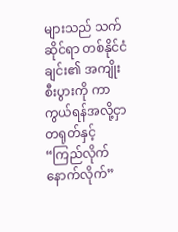များသည် သက်ဆိုင်ရာ တစ်နိုင်ငံချင်း၏ အကျိုးစီးပွားကို ကာကွယ်ရန်အလို့ငှာ တရုတ်နှင့် “ကြည်လိုက်နောက်လိုက်”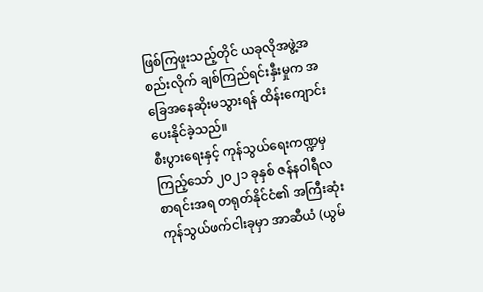ဖြစ်ကြဖူးသည့်တိုင် ယခုလိုအဖွဲ့အစည်းလိုက် ချစ်ကြည်ရင်းနှီးမှုက အခြေအနေဆိုးမသွားရန် ထိန်းကျောင်းပေးနိုင်ခဲ့သည်။
စီးပွားရေးနှင့် ကုန်သွယ်ရေးကဏ္ဍမှကြည့်သော် ၂၀၂၁ ခုနှစ် ဇန်နဝါရီလ စာရင်းအရ တရုတ်နိုင်ငံ၏ အကြီးဆုံးကုန်သွယ်ဖက်ငါးခုမှာ အာဆီယံ (ယွမ်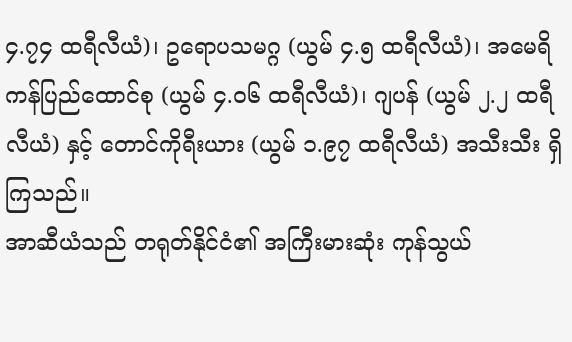၄.၇၄ ထရီလီယံ)၊ ဥရောပသမဂ္ဂ (ယွမ် ၄.၅ ထရီလီယံ)၊ အမေရိကန်ပြည်ထောင်စု (ယွမ် ၄.၀၆ ထရီလီယံ)၊ ဂျပန် (ယွမ် ၂.၂ ထရီလီယံ) နှင့် တောင်ကိုရီးယား (ယွမ် ၁.၉၇ ထရီလီယံ) အသီးသီး ရှိကြသည်။
အာဆီယံသည် တရုတ်နိုင်ငံ၏ အကြီးမားဆုံး ကုန်သွယ်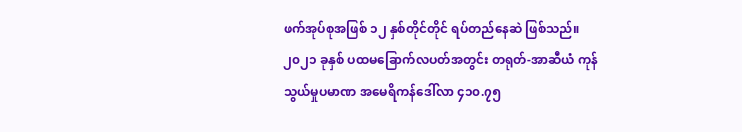ဖက်အုပ်စုအဖြစ် ၁၂ နှစ်တိုင်တိုင် ရပ်တည်နေဆဲ ဖြစ်သည်။ ၂၀၂၁ ခုနှစ် ပထမခြောက်လပတ်အတွင်း တရုတ်-အာဆီယံ ကုန်သွယ်မှုပမာဏ အမေရိကန်ဒေါ်လာ ၄၁၀.၇၅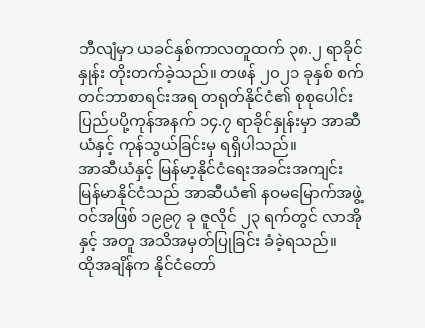ဘီလျံမှာ ယခင်နှစ်ကာလတူထက် ၃၈.၂ ရာခိုင်နှုန်း တိုးတက်ခဲ့သည်။ တဖန် ၂၀၂၁ ခုနှစ် စက်တင်ဘာစာရင်းအရ တရုတ်နိုင်ငံ၏ စုစုပေါင်းပြည်ပပို့ကုန်အနက် ၁၄.၇ ရာခိုင်နှုန်းမှာ အာဆီယံနှင့် ကုန်သွယ်ခြင်းမှ ရရှိပါသည်။
အာဆီယံနှင့် မြန်မာ့နိုင်ငံရေးအခင်းအကျင်း
မြန်မာနိုင်ငံသည် အာဆီယံ၏ နဝမမြောက်အဖွဲ့ဝင်အဖြစ် ၁၉၉၇ ခု ဇူလိုင် ၂၃ ရက်တွင် လာအိုနှင့် အတူ အသိအမှတ်ပြုခြင်း ခံခဲ့ရသည်။
ထိုအချိန်က နိုင်ငံတော်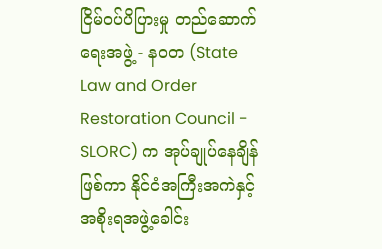ငြိမ်ဝပ်ပိပြားမှု တည်ဆောက်ရေးအဖွဲ့ - နဝတ (State Law and Order Restoration Council - SLORC) က အုပ်ချုပ်နေချိန်ဖြစ်ကာ နိုင်ငံအကြီးအကဲနှင့် အစိုးရအဖွဲ့ခေါင်း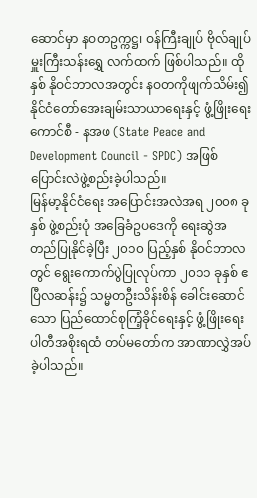ဆောင်မှာ နဝတဥက္ကဋ္ဌ၊ ဝန်ကြီးချုပ် ဗိုလ်ချုပ်မှူးကြီးသန်းရွှေ လက်ထက် ဖြစ်ပါသည်။ ထိုနှစ် နိုဝင်ဘာလအတွင်း နဝတကိုဖျက်သိမ်း၍ နိုင်ငံတော်အေးချမ်းသာယာရေးနှင့် ဖွံ့ဖြိုးရေးကောင်စီ - နအဖ (State Peace and Development Council - SPDC) အဖြစ် ပြောင်းလဲဖွဲ့စည်းခဲ့ပါသည်။
မြန်မာ့နိုင်ငံရေး အပြောင်းအလဲအရ ၂၀၀၈ ခုနှစ် ဖွဲ့စည်းပုံ အခြေခံဥပဒေကို ရေးဆွဲအတည်ပြုနိုင်ခဲ့ပြီး ၂၀၁၀ ပြည့်နှစ် နိုဝင်ဘာလတွင် ရွေးကောက်ပွဲပြုလုပ်ကာ ၂၀၁၁ ခုနှစ် ဧပြီလဆန်း၌ သမ္မတဦးသိန်းစိန် ခေါင်းဆောင်သော ပြည်ထောင်စုကြံ့ခိုင်ရေးနှင့် ဖွံ့ဖြိုးရေးပါတီအစိုးရထံ တပ်မတော်က အာဏာလွှဲအပ်ခဲ့ပါသည်။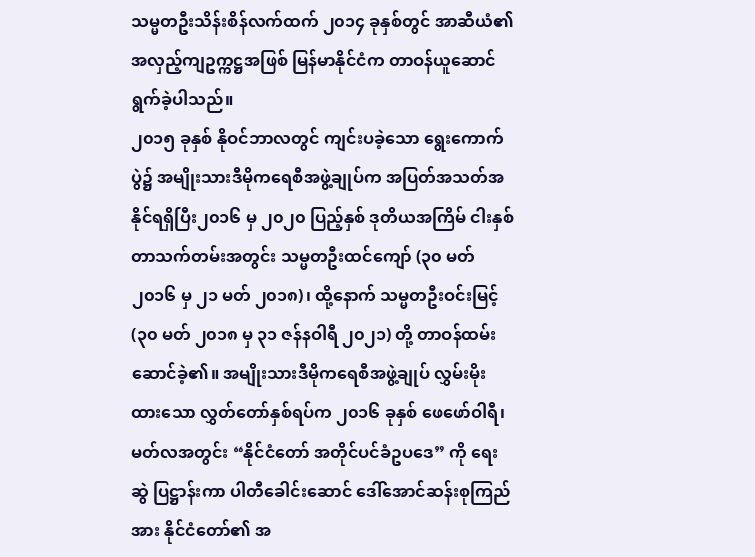သမ္မတဦးသိန်းစိန်လက်ထက် ၂၀၁၄ ခုနှစ်တွင် အာဆီယံ၏ အလှည့်ကျဥက္ကဋ္ဌအဖြစ် မြန်မာနိုင်ငံက တာဝန်ယူဆောင်ရွက်ခဲ့ပါသည်။
၂၀၁၅ ခုနှစ် နိုဝင်ဘာလတွင် ကျင်းပခဲ့သော ရွေးကောက်ပွဲ၌ အမျိုးသားဒီမိုကရေစီအဖွဲ့ချုပ်က အပြတ်အသတ်အနိုင်ရရှိပြီး၂၀၁၆ မှ ၂၀၂၀ ပြည့်နှစ် ဒုတိယအကြိမ် ငါးနှစ်တာသက်တမ်းအတွင်း သမ္မတဦးထင်ကျော် (၃၀ မတ် ၂၀၁၆ မှ ၂၁ မတ် ၂၀၁၈)၊ ထို့နောက် သမ္မတဦးဝင်းမြင့် (၃၀ မတ် ၂၀၁၈ မှ ၃၁ ဇန်နဝါရီ ၂၀၂၁) တို့ တာဝန်ထမ်းဆောင်ခဲ့၏။ အမျိုးသားဒီမိုကရေစီအဖွဲ့ချုပ် လွှမ်းမိုးထားသော လွှတ်တော်နှစ်ရပ်က ၂၀၁၆ ခုနှစ် ဖေဖော်ဝါရီ၊ မတ်လအတွင်း “နိုင်ငံတော် အတိုင်ပင်ခံဥပဒေ” ကို ရေးဆွဲ ပြဋ္ဌာန်းကာ ပါတီခေါင်းဆောင် ဒေါ်အောင်ဆန်းစုကြည်အား နိုင်ငံတော်၏ အ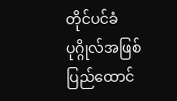တိုင်ပင်ခံပုဂ္ဂိုလ်အဖြစ် ပြည်ထောင်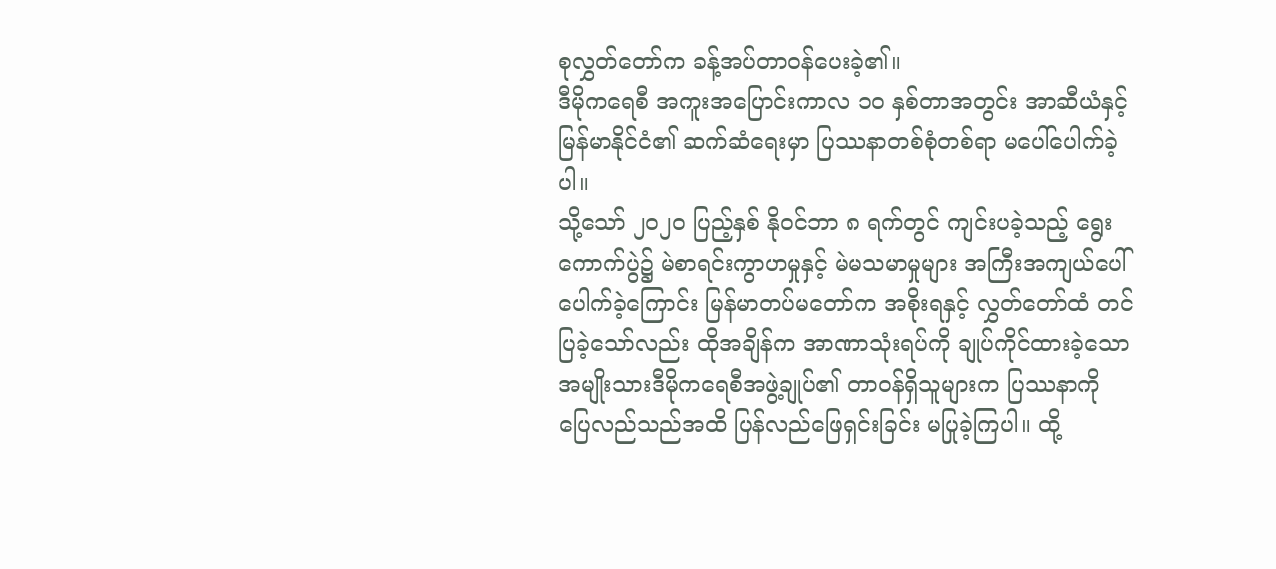စုလွှတ်တော်က ခန့်အပ်တာဝန်ပေးခဲ့၏။
ဒီမိုကရေစီ အကူးအပြောင်းကာလ ၁၀ နှစ်တာအတွင်း အာဆီယံနှင့် မြန်မာနိုင်ငံ၏ ဆက်ဆံရေးမှာ ပြဿနာတစ်စုံတစ်ရာ မပေါ်ပေါက်ခဲ့ပါ။
သို့သော် ၂၀၂၀ ပြည့်နှစ် နိုဝင်ဘာ ၈ ရက်တွင် ကျင်းပခဲ့သည့် ရွေးကောက်ပွဲ၌ မဲစာရင်းကွာဟမှုနှင့် မဲမသမာမှုများ အကြီးအကျယ်ပေါ်ပေါက်ခဲ့ကြောင်း မြန်မာတပ်မတော်က အစိုးရနှင့် လွှတ်တော်ထံ တင်ပြခဲ့သော်လည်း ထိုအချိန်က အာဏာသုံးရပ်ကို ချုပ်ကိုင်ထားခဲ့သော အမျိုးသားဒီမိုကရေစီအဖွဲ့ချုပ်၏ တာဝန်ရှိသူများက ပြဿနာကို ပြေလည်သည်အထိ ပြန်လည်ဖြေရှင်းခြင်း မပြုခဲ့ကြပါ။ ထို့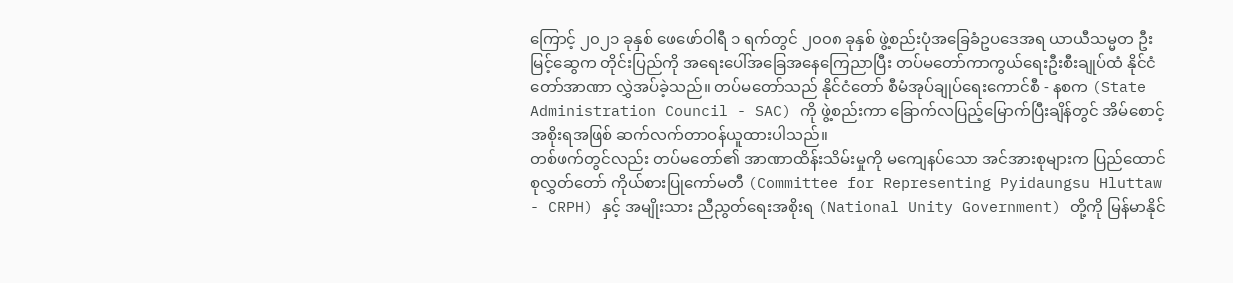ကြောင့် ၂၀၂၁ ခုနှစ် ဖေဖော်ဝါရီ ၁ ရက်တွင် ၂၀၀၈ ခုနှစ် ဖွဲ့စည်းပုံအခြေခံဥပဒေအရ ယာယီသမ္မတ ဦးမြင့်ဆွေက တိုင်းပြည်ကို အရေးပေါ်အခြေအနေကြေညာပြီး တပ်မတော်ကာကွယ်ရေးဦးစီးချုပ်ထံ နိုင်ငံတော်အာဏာ လွှဲအပ်ခဲ့သည်။ တပ်မတော်သည် နိုင်ငံတော် စီမံအုပ်ချုပ်ရေးကောင်စီ - နစက (State Administration Council - SAC) ကို ဖွဲ့စည်းကာ ခြောက်လပြည့်မြောက်ပြီးချိန်တွင် အိမ်စောင့်အစိုးရအဖြစ် ဆက်လက်တာဝန်ယူထားပါသည်။
တစ်ဖက်တွင်လည်း တပ်မတော်၏ အာဏာထိန်းသိမ်းမှုကို မကျေနပ်သော အင်အားစုများက ပြည်ထောင်စုလွှတ်တော် ကိုယ်စားပြုကော်မတီ (Committee for Representing Pyidaungsu Hluttaw - CRPH) နှင့် အမျိုးသား ညီညွတ်ရေးအစိုးရ (National Unity Government) တို့ကို မြန်မာနိုင်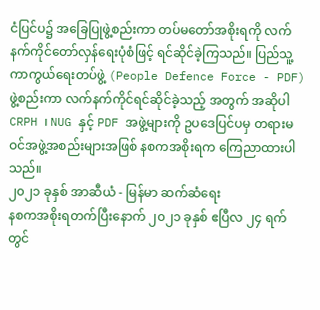ငံပြင်ပ၌ အခြေပြုဖွဲ့စည်းကာ တပ်မတော်အစိုးရကို လက်နက်ကိုင်တော်လှန်ရေးပုံစံဖြင့် ရင်ဆိုင်ခဲ့ကြသည်။ ပြည်သူ့ကာကွယ်ရေးတပ်ဖွဲ့ (People Defence Force - PDF) ဖွဲ့စည်းကာ လက်နက်ကိုင်ရင်ဆိုင်ခဲ့သည့် အတွက် အဆိုပါ CRPH ၊ NUG နှင့် PDF အဖွဲ့များကို ဥပဒေပြင်ပမှ တရားမဝင်အဖွဲ့အစည်းများအဖြစ် နစကအစိုးရက ကြေညာထားပါသည်။
၂၀၂၁ ခုနှစ် အာဆီယံ - မြန်မာ ဆက်ဆံရေး
နစကအစိုးရတက်ပြီးနောက် ၂၀၂၁ ခုနှစ် ဧပြီလ ၂၄ ရက်တွင်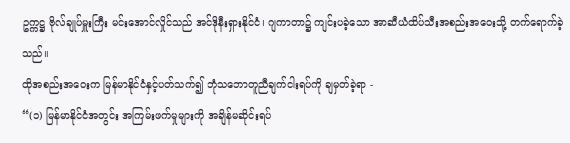ဥက္ကဋ္ဌ ဗိုလ်ချုပ်မှူးကြီး မင်းအောင်လှိုင်သည် အင်ဒိုနီးရှားနိုင်ငံ၊ ဂျကာတာ၌ ကျင်းပခဲ့သော အာဆီယံထိပ်သီးအစည်းအဝေးသို့ တက်ရောက်ခဲ့သည်။
ထိုအစည်းအဝေးက မြန်မာနိုင်ငံနှင့်ပတ်သက်၍ ဘုံသဘောတူညီချက်ငါးရပ်ကို ချမှတ်ခဲ့ရာ -
“(၁) မြန်မာနိုင်ငံအတွင်း အကြမ်းဖက်မှုများကို အချိန်မဆိုင်းရပ်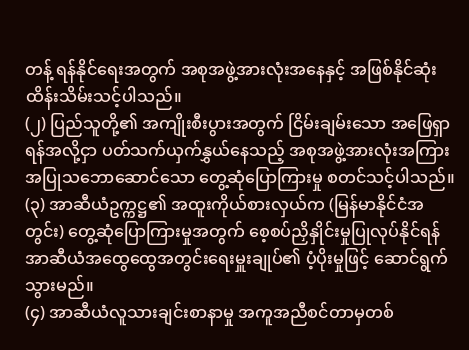တန့် ရန်နိုင်ရေးအတွက် အစုအဖွဲ့အားလုံးအနေနှင့် အဖြစ်နိုင်ဆုံး ထိန်းသိမ်းသင့်ပါသည်။
(၂) ပြည်သူတို့၏ အကျိုးစီးပွားအတွက် ငြိမ်းချမ်းသော အဖြေရှာရန်အလို့ငှာ ပတ်သက်ယှက်နွှယ်နေသည့် အစုအဖွဲ့အားလုံးအကြား အပြုသဘောဆောင်သော တွေ့ဆုံပြောကြားမှု စတင်သင့်ပါသည်။
(၃) အာဆီယံဥက္ကဋ္ဌ၏ အထူးကိုယ်စားလှယ်က (မြန်မာနိုင်ငံအတွင်း) တွေ့ဆုံပြောကြားမှုအတွက် စေ့စပ်ညှိနှိုင်းမှုပြုလုပ်နိုင်ရန် အာဆီယံအထွေထွေအတွင်းရေးမှူးချုပ်၏ ပံ့ပိုးမှုဖြင့် ဆောင်ရွက်သွားမည်။
(၄) အာဆီယံလူသားချင်းစာနာမှု အကူအညီစင်တာမှတစ်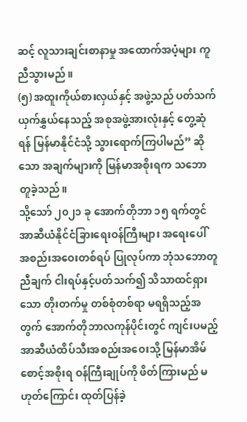ဆင့် လူသားချင်းစာနာမှု အထောက်အပံ့များ ကူညီသွားမည်။
(၅) အထူးကိုယ်စားလှယ်နှင့် အဖွဲ့သည် ပတ်သက်ယှက်နွှယ်နေသည့် အစုအဖွဲ့အားလုံးနှင့် တွေ့ဆုံရန် မြန်မာနိုင်ငံသို့ သွားရောက်ကြပါမည်” ဆိုသော အချက်များကို မြန်မာအစိုးရက သဘောတူခဲ့သည်။
သို့သော် ၂၀၂၁ ခု အောက်တိုဘာ ၁၅ ရက်တွင် အာဆီယံနိုင်ငံခြားရေးဝန်ကြီးများ အရေးပေါ် အစည်းအဝေးတစ်ရပ် ပြုလုပ်ကာ ဘုံသဘောတူညီချက် ငါးရပ်နှင့်ပတ်သက်၍ သိသာထင်ရှားသော တိုးတက်မှု တစ်စုံတစ်ရာ မရရှိသည့်အတွက် အောက်တိုဘာလကုန်ပိုင်းတွင် ကျင်းပမည့် အာဆီယံထိပ်သီးအစည်းအဝေးသို့ မြန်မာအိမ်စောင့်အစိုးရ ဝန်ကြီးချုပ်ကို ဖိတ်ကြားမည် မဟုတ်ကြောင်း ထုတ်ပြန်ခဲ့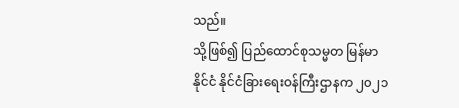သည်။
သို့ဖြစ်၍ ပြည်ထောင်စုသမ္မတ မြန်မာနိုင်ငံ နိုင်ငံခြားရေးဝန်ကြီးဌာနက ၂၀၂၁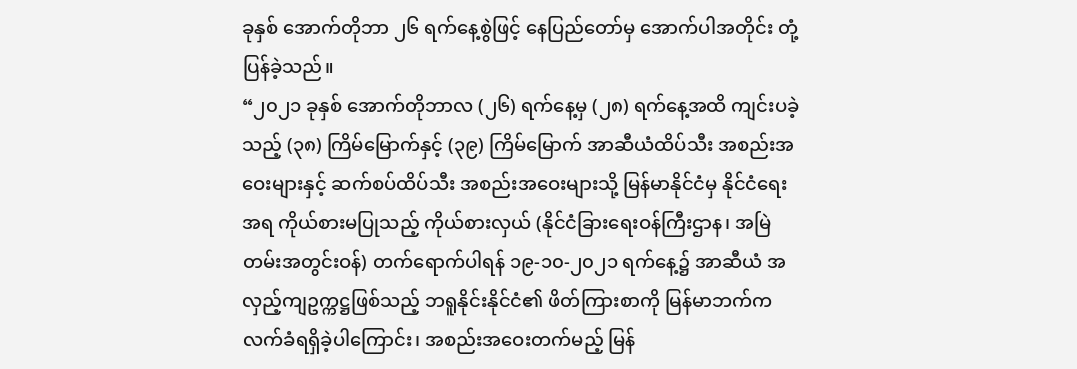ခုနှစ် အောက်တိုဘာ ၂၆ ရက်နေ့စွဲဖြင့် နေပြည်တော်မှ အောက်ပါအတိုင်း တုံ့ပြန်ခဲ့သည်။
“၂၀၂၁ ခုနှစ် အောက်တိုဘာလ (၂၆) ရက်နေ့မှ (၂၈) ရက်နေ့အထိ ကျင်းပခဲ့သည့် (၃၈) ကြိမ်မြောက်နှင့် (၃၉) ကြိမ်မြောက် အာဆီယံထိပ်သီး အစည်းအဝေးများနှင့် ဆက်စပ်ထိပ်သီး အစည်းအဝေးများသို့ မြန်မာနိုင်ငံမှ နိုင်ငံရေးအရ ကိုယ်စားမပြုသည့် ကိုယ်စားလှယ် (နိုင်ငံခြားရေးဝန်ကြီးဌာန၊ အမြဲတမ်းအတွင်းဝန်) တက်ရောက်ပါရန် ၁၉-၁၀-၂၀၂၁ ရက်နေ့၌ အာဆီယံ အလှည့်ကျဥက္ကဋ္ဌဖြစ်သည့် ဘရူနိုင်းနိုင်ငံ၏ ဖိတ်ကြားစာကို မြန်မာဘက်က လက်ခံရရှိခဲ့ပါကြောင်း၊ အစည်းအဝေးတက်မည့် မြန်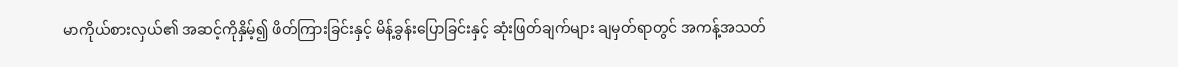မာကိုယ်စားလှယ်၏ အဆင့်ကိုနှိမ့်၍ ဖိတ်ကြားခြင်းနှင့် မိန့်ခွန်းပြောခြင်းနှင့် ဆုံးဖြတ်ချက်များ ချမှတ်ရာတွင် အကန့်အသတ်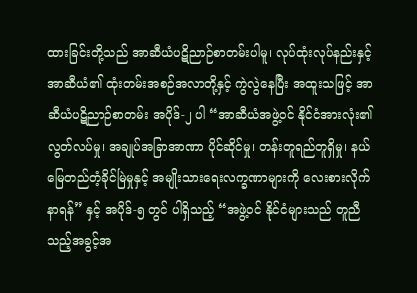ထားခြင်းတို့သည် အာဆီယံပဋိညာဉ်စာတမ်းပါမူ၊ လုပ်ထုံးလုပ်နည်းနှင့် အာဆီယံ၏ ထုံးတမ်းအစဉ်အလာတို့နှင့် ကွဲလွဲနေပြီး အထူးသဖြင့် အာဆီယံပဋိညာဉ်စာတမ်း အပိုဒ်-၂ ပါ “အာဆီယံအဖွဲ့ဝင် နိုင်ငံအားလုံး၏ လွတ်လပ်မှု၊ အချုပ်အခြာအာဏာ ပိုင်ဆိုင်မှု၊ တန်းတူရည်တူရှိမှု၊ နယ်မြေတည်တံ့ခိုင်မြဲမှုနှင့် အမျိုးသားရေးလက္ခဏာများကို လေးစားလိုက်နာရန်” နှင့် အပိုဒ်-၅ တွင် ပါရှိသည့် “အဖွဲ့ဝင် နိုင်ငံများသည် တူညီသည့်အခွင့်အ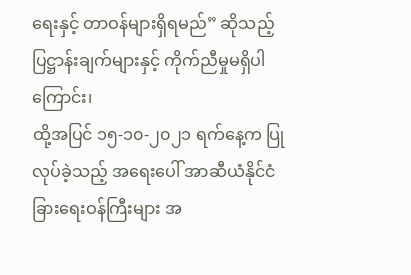ရေးနှင့် တာဝန်များရှိရမည်” ဆိုသည့် ပြဋ္ဌာန်းချက်များနှင့် ကိုက်ညီမှုမရှိပါကြောင်း၊
ထို့အပြင် ၁၅-၁၀-၂၀၂၁ ရက်နေ့က ပြုလုပ်ခဲ့သည့် အရေးပေါ် အာဆီယံနိုင်ငံခြားရေးဝန်ကြီးများ အ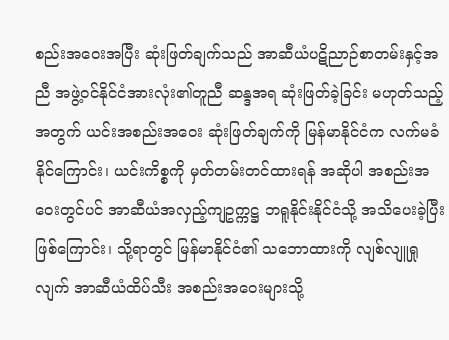စည်းအဝေးအပြီး ဆုံးဖြတ်ချက်သည် အာဆီယံပဋိညာဉ်စာတမ်းနှင့်အညီ အဖွဲ့ဝင်နိုင်ငံအားလုံး၏တူညီ ဆန္ဒအရ ဆုံးဖြတ်ခဲ့ခြင်း မဟုတ်သည့်အတွက် ယင်းအစည်းအဝေး ဆုံးဖြတ်ချက်ကို မြန်မာနိုင်ငံက လက်မခံနိုင်ကြောင်း၊ ယင်းကိစ္စကို မှတ်တမ်းတင်ထားရန် အဆိုပါ အစည်းအဝေးတွင်ပင် အာဆီယံအလှည့်ကျဥက္ကဋ္ဌ ဘရူနိုင်းနိုင်ငံသို့ အသိပေးခဲ့ပြီးဖြစ်ကြောင်း၊ သို့ရာတွင် မြန်မာနိုင်ငံ၏ သဘောထားကို လျစ်လျူရှုလျက် အာဆီယံထိပ်သီး အစည်းအဝေးများသို့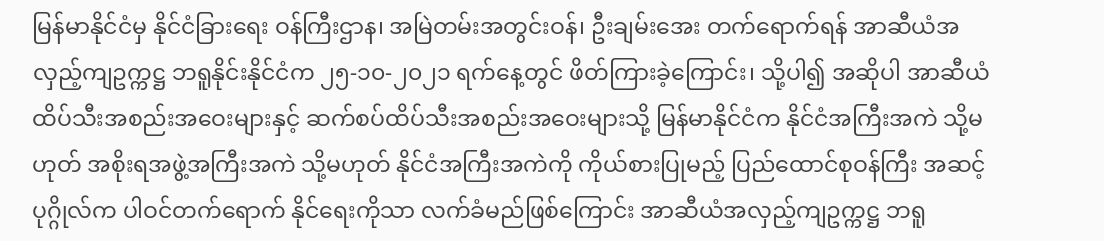မြန်မာနိုင်ငံမှ နိုင်ငံခြားရေး ဝန်ကြီးဌာန၊ အမြဲတမ်းအတွင်းဝန်၊ ဦးချမ်းအေး တက်ရောက်ရန် အာဆီယံအလှည့်ကျဥက္ကဋ္ဌ ဘရူနိုင်းနိုင်ငံက ၂၅-၁၀-၂၀၂၁ ရက်နေ့တွင် ဖိတ်ကြားခဲ့ကြောင်း၊ သို့ပါ၍ အဆိုပါ အာဆီယံထိပ်သီးအစည်းအဝေးများနှင့် ဆက်စပ်ထိပ်သီးအစည်းအဝေးများသို့ မြန်မာနိုင်ငံက နိုင်ငံအကြီးအကဲ သို့မဟုတ် အစိုးရအဖွဲ့အကြီးအကဲ သို့မဟုတ် နိုင်ငံအကြီးအကဲကို ကိုယ်စားပြုမည့် ပြည်ထောင်စုဝန်ကြီး အဆင့်ပုဂ္ဂိုလ်က ပါဝင်တက်ရောက် နိုင်ရေးကိုသာ လက်ခံမည်ဖြစ်ကြောင်း အာဆီယံအလှည့်ကျဥက္ကဋ္ဌ ဘရူ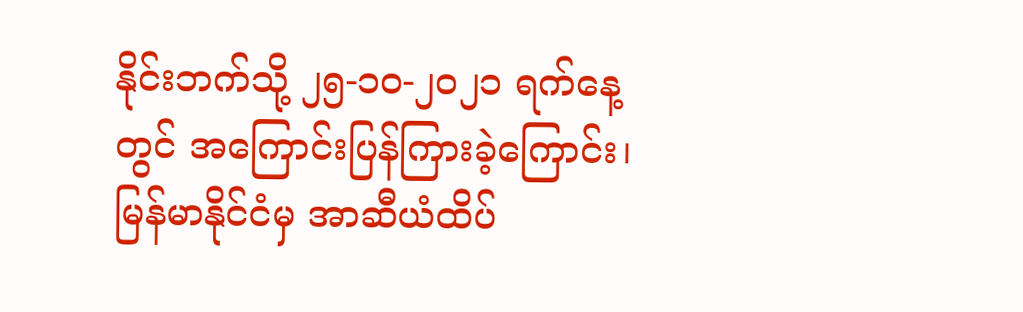နိုင်းဘက်သို့ ၂၅-၁၀-၂၀၂၁ ရက်နေ့တွင် အကြောင်းပြန်ကြားခဲ့ကြောင်း၊ မြန်မာနိုင်ငံမှ အာဆီယံထိပ်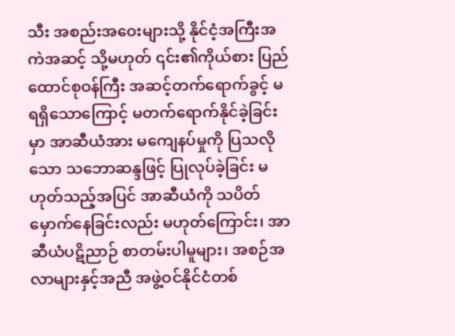သီး အစည်းအဝေးများသို့ နိုင်ငံ့အကြီးအကဲအဆင့် သို့မဟုတ် ၎င်း၏ကိုယ်စား ပြည်ထောင်စုဝန်ကြီး အဆင့်တက်ရောက်ခွင့် မရရှိသောကြောင့် မတက်ရောက်နိုင်ခဲ့ခြင်းမှာ အာဆီယံအား မကျေနပ်မှုကို ပြသလိုသော သဘောဆန္ဒဖြင့် ပြုလုပ်ခဲ့ခြင်း မဟုတ်သည့်အပြင် အာဆီယံကို သပိတ်မှောက်နေခြင်းလည်း မဟုတ်ကြောင်း၊ အာဆီယံပဋိညာဉ် စာတမ်းပါမူများ၊ အစဉ်အလာများနှင့်အညီ အဖွဲ့ဝင်နိုင်ငံတစ်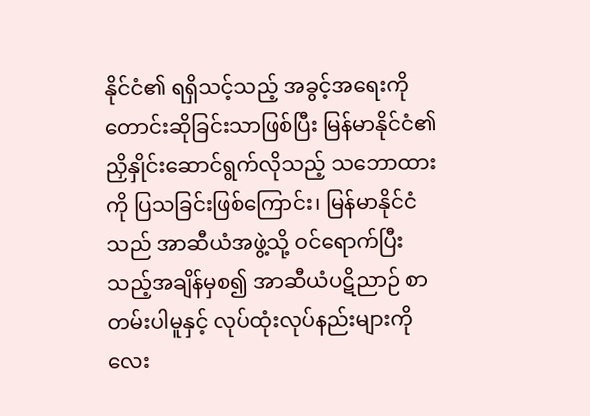နိုင်ငံ၏ ရရှိသင့်သည့် အခွင့်အရေးကို တောင်းဆိုခြင်းသာဖြစ်ပြီး မြန်မာနိုင်ငံ၏ ညှိနှိုင်းဆောင်ရွက်လိုသည့် သဘောထားကို ပြသခြင်းဖြစ်ကြောင်း၊ မြန်မာနိုင်ငံသည် အာဆီယံအဖွဲ့သို့ ဝင်ရောက်ပြီးသည့်အချိန်မှစ၍ အာဆီယံပဋိညာဉ် စာတမ်းပါမူနှင့် လုပ်ထုံးလုပ်နည်းများကို လေး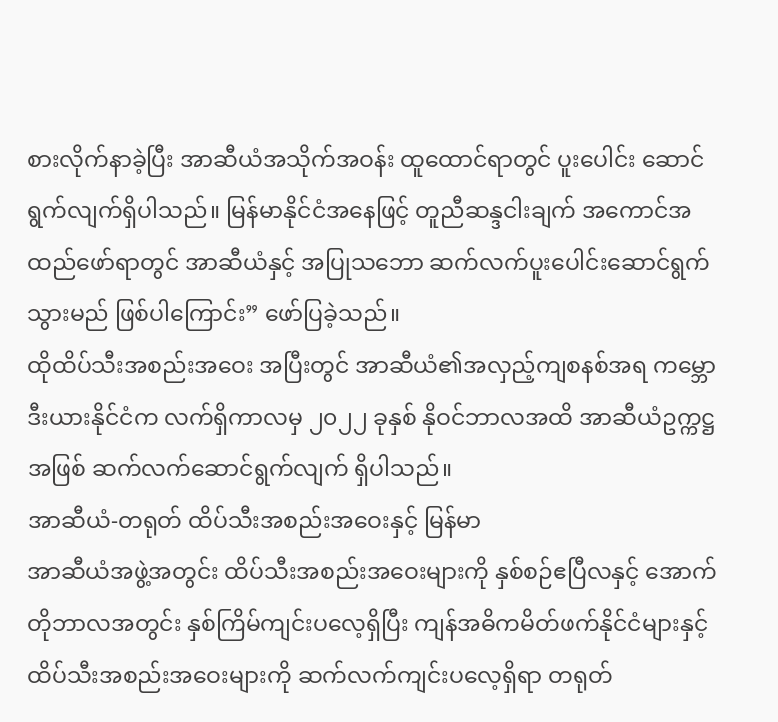စားလိုက်နာခဲ့ပြီး အာဆီယံအသိုက်အဝန်း ထူထောင်ရာတွင် ပူးပေါင်း ဆောင်ရွက်လျက်ရှိပါသည်။ မြန်မာနိုင်ငံအနေဖြင့် တူညီဆန္ဒငါးချက် အကောင်အထည်ဖော်ရာတွင် အာဆီယံနှင့် အပြုသဘော ဆက်လက်ပူးပေါင်းဆောင်ရွက်သွားမည် ဖြစ်ပါကြောင်း” ဖော်ပြခဲ့သည်။
ထိုထိပ်သီးအစည်းအဝေး အပြီးတွင် အာဆီယံ၏အလှည့်ကျစနစ်အရ ကမ္ဘောဒီးယားနိုင်ငံက လက်ရှိကာလမှ ၂၀၂၂ ခုနှစ် နိုဝင်ဘာလအထိ အာဆီယံဥက္ကဋ္ဌအဖြစ် ဆက်လက်ဆောင်ရွက်လျက် ရှိပါသည်။
အာဆီယံ-တရုတ် ထိပ်သီးအစည်းအဝေးနှင့် မြန်မာ
အာဆီယံအဖွဲ့အတွင်း ထိပ်သီးအစည်းအဝေးများကို နှစ်စဉ်ဧပြီလနှင့် အောက်တိုဘာလအတွင်း နှစ်ကြိမ်ကျင်းပလေ့ရှိပြီး ကျန်အဓိကမိတ်ဖက်နိုင်ငံများနှင့် ထိပ်သီးအစည်းအဝေးများကို ဆက်လက်ကျင်းပလေ့ရှိရာ တရုတ်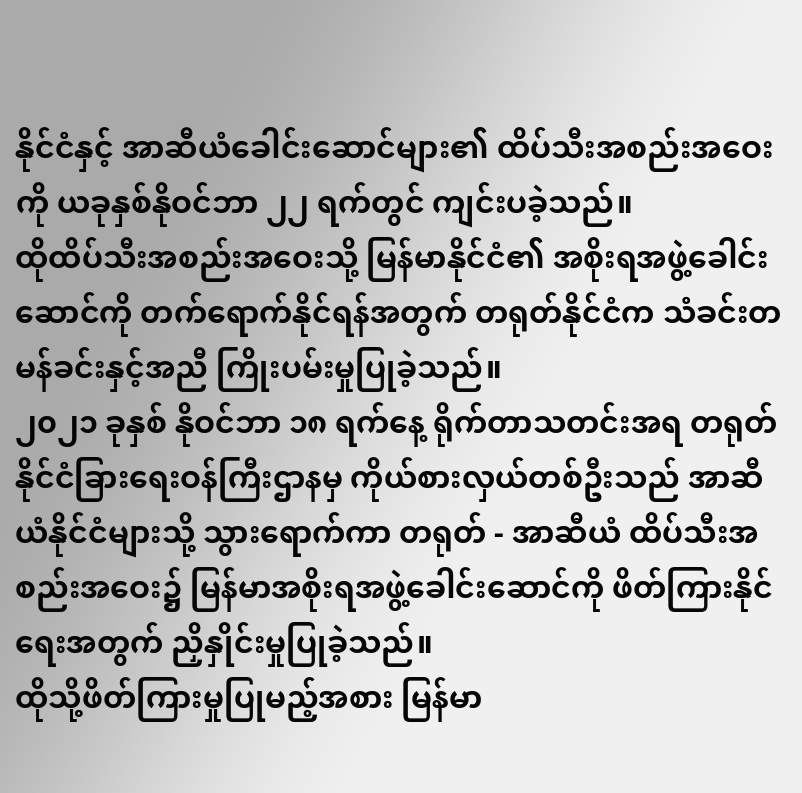နိုင်ငံနှင့် အာဆီယံခေါင်းဆောင်များ၏ ထိပ်သီးအစည်းအဝေးကို ယခုနှစ်နိုဝင်ဘာ ၂၂ ရက်တွင် ကျင်းပခဲ့သည်။
ထိုထိပ်သီးအစည်းအဝေးသို့ မြန်မာနိုင်ငံ၏ အစိုးရအဖွဲ့ခေါင်းဆောင်ကို တက်ရောက်နိုင်ရန်အတွက် တရုတ်နိုင်ငံက သံခင်းတမန်ခင်းနှင့်အညီ ကြိုးပမ်းမှုပြုခဲ့သည်။
၂၀၂၁ ခုနှစ် နိုဝင်ဘာ ၁၈ ရက်နေ့ ရိုက်တာသတင်းအရ တရုတ်နိုင်ငံခြားရေးဝန်ကြီးဌာနမှ ကိုယ်စားလှယ်တစ်ဦးသည် အာဆီယံနိုင်ငံများသို့ သွားရောက်ကာ တရုတ် - အာဆီယံ ထိပ်သီးအစည်းအဝေး၌ မြန်မာအစိုးရအဖွဲ့ခေါင်းဆောင်ကို ဖိတ်ကြားနိုင်ရေးအတွက် ညှိနှိုင်းမှုပြုခဲ့သည်။
ထိုသို့ဖိတ်ကြားမှုပြုမည့်အစား မြန်မာ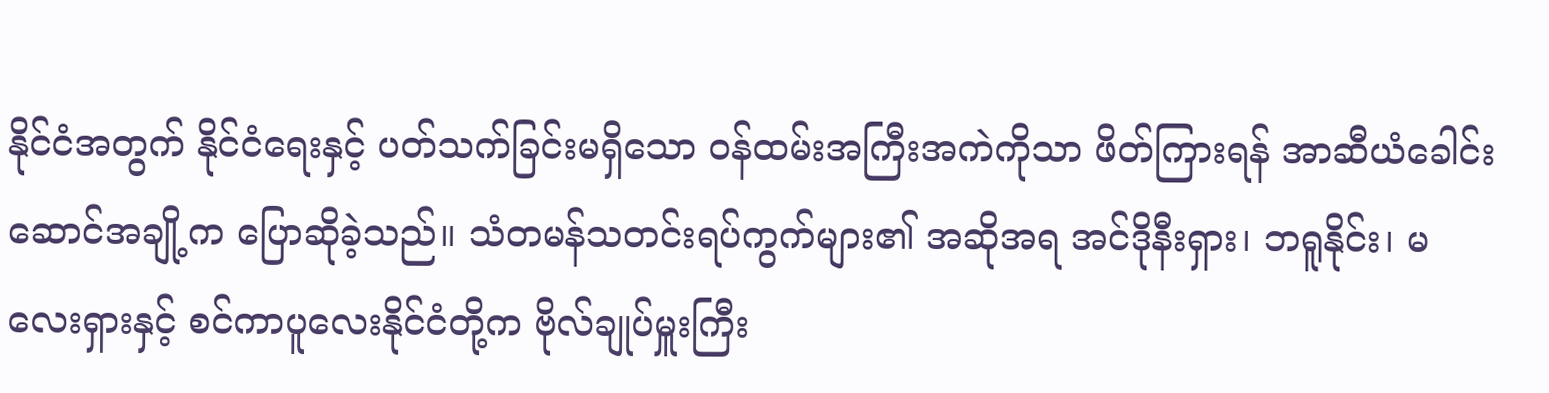နိုင်ငံအတွက် နိုင်ငံရေးနှင့် ပတ်သက်ခြင်းမရှိသော ဝန်ထမ်းအကြီးအကဲကိုသာ ဖိတ်ကြားရန် အာဆီယံခေါင်းဆောင်အချို့က ပြောဆိုခဲ့သည်။ သံတမန်သတင်းရပ်ကွက်များ၏ အဆိုအရ အင်ဒိုနီးရှား၊ ဘရူနိုင်း၊ မလေးရှားနှင့် စင်ကာပူလေးနိုင်ငံတို့က ဗိုလ်ချုပ်မှူးကြီး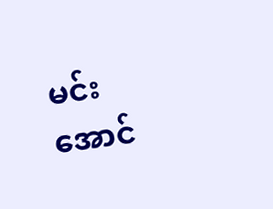မင်းအောင်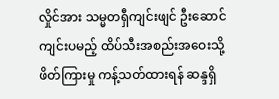လှိုင်အား သမ္မတရှီကျင်းဖျင် ဦးဆောင်ကျင်းပမည့် ထိပ်သီးအစည်းအဝေးသို့ ဖိတ်ကြားမှု ကန့်သတ်ထားရန် ဆန္ဒရှိ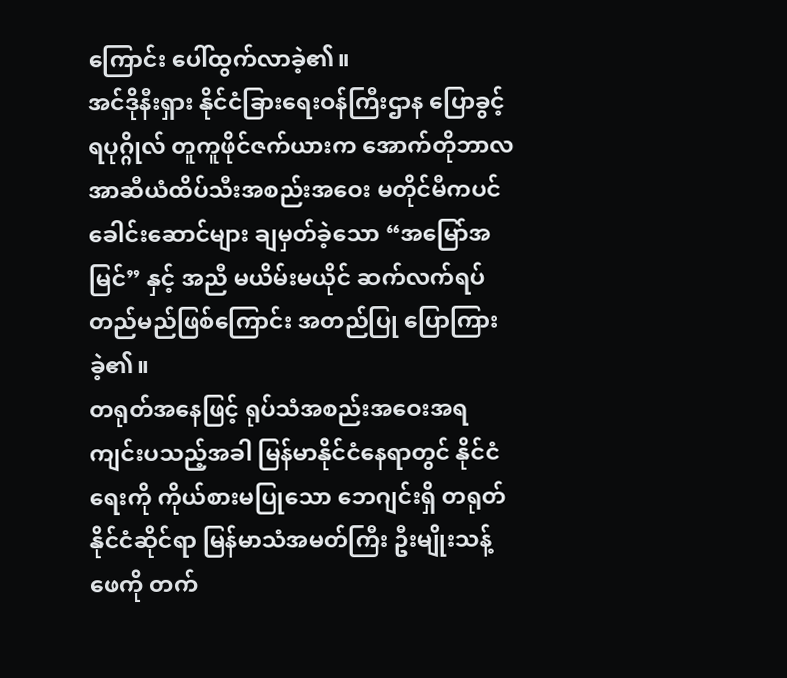ကြောင်း ပေါ်ထွက်လာခဲ့၏။
အင်ဒိုနီးရှား နိုင်ငံခြားရေးဝန်ကြီးဌာန ပြောခွင့်ရပုဂ္ဂိုလ် တူကူဖိုင်ဇက်ယားက အောက်တိုဘာလ အာဆီယံထိပ်သီးအစည်းအဝေး မတိုင်မီကပင် ခေါင်းဆောင်များ ချမှတ်ခဲ့သော “အမြော်အမြင်” နှင့် အညီ မယိမ်းမယိုင် ဆက်လက်ရပ်တည်မည်ဖြစ်ကြောင်း အတည်ပြု ပြောကြားခဲ့၏။
တရုတ်အနေဖြင့် ရုပ်သံအစည်းအဝေးအရ ကျင်းပသည့်အခါ မြန်မာနိုင်ငံနေရာတွင် နိုင်ငံရေးကို ကိုယ်စားမပြုသော ဘေဂျင်းရှိ တရုတ်နိုင်ငံဆိုင်ရာ မြန်မာသံအမတ်ကြီး ဦးမျိုးသန့်ဖေကို တက်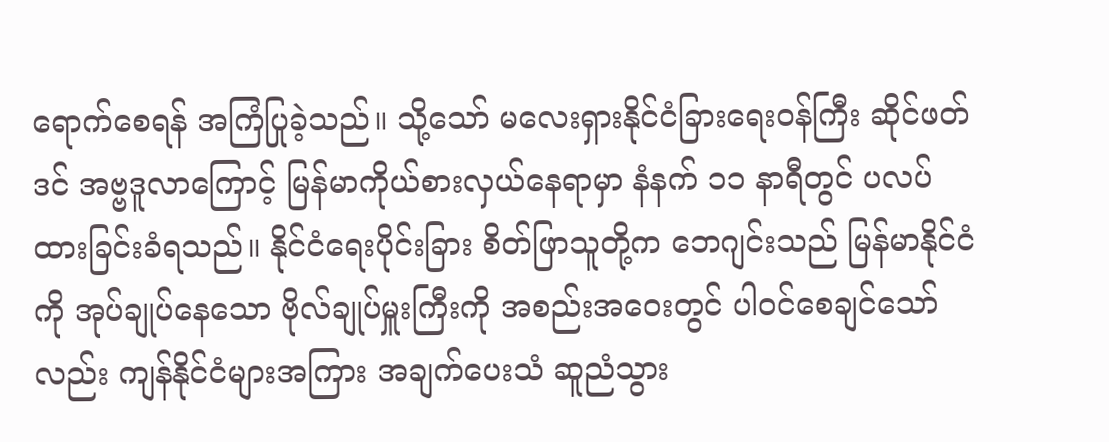ရောက်စေရန် အကြံပြုခဲ့သည်။ သို့သော် မလေးရှားနိုင်ငံခြားရေးဝန်ကြီး ဆိုင်ဖတ်ဒင် အဗ္ဗဒူလာကြောင့် မြန်မာကိုယ်စားလှယ်နေရာမှာ နံနက် ၁၁ နာရီတွင် ပလပ်ထားခြင်းခံရသည်။ နိုင်ငံရေးပိုင်းခြား စိတ်ဖြာသူတို့က ဘေဂျင်းသည် မြန်မာနိုင်ငံကို အုပ်ချုပ်နေသော ဗိုလ်ချုပ်မှူးကြီးကို အစည်းအဝေးတွင် ပါဝင်စေချင်သော်လည်း ကျန်နိုင်ငံများအကြား အချက်ပေးသံ ဆူညံသွား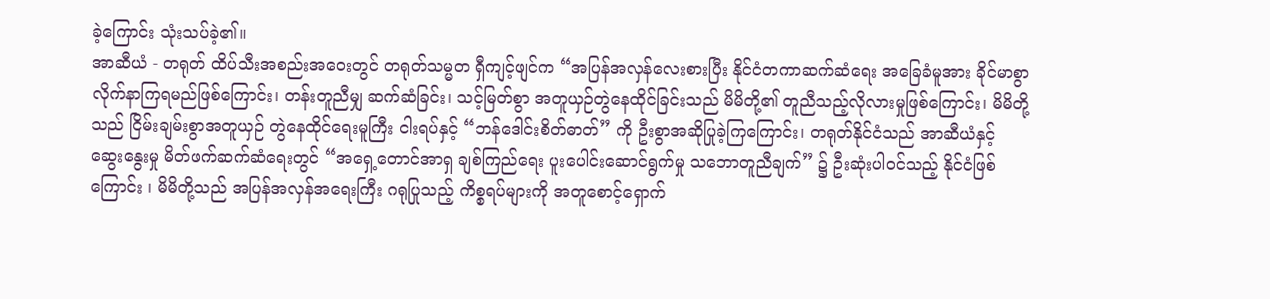ခဲ့ကြောင်း သုံးသပ်ခဲ့၏။
အာဆီယံ - တရုတ် ထိပ်သီးအစည်းအဝေးတွင် တရုတ်သမ္မတ ရှီကျင့်ဖျင်က “အပြန်အလှန်လေးစားပြီး နိုင်ငံတကာဆက်ဆံရေး အခြေခံမူအား ခိုင်မာစွာ လိုက်နာကြရမည်ဖြစ်ကြောင်း၊ တန်းတူညီမျှ ဆက်ဆံခြင်း၊ သင့်မြတ်စွာ အတူယှဉ်တွဲနေထိုင်ခြင်းသည် မိမိတို့၏ တူညီသည့်လိုလားမှုဖြစ်ကြောင်း၊ မိမိတို့သည် ငြိမ်းချမ်းစွာအတူယှဉ် တွဲနေထိုင်ရေးမူကြီး ငါးရပ်နှင့် “ဘန်ဒေါင်းစိတ်ဓာတ်” ကို ဦးစွာအဆိုပြုခဲ့ကြကြောင်း၊ တရုတ်နိုင်ငံသည် အာဆီယံနှင့် ဆွေးနွေးမှု မိတ်ဖက်ဆက်ဆံရေးတွင် “အရှေ့တောင်အာရှ ချစ်ကြည်ရေး ပူးပေါင်းဆောင်ရွက်မှု သဘောတူညီချက်” ၌ ဦးဆုံးပါဝင်သည့် နိုင်ငံဖြစ်ကြောင်း ၊ မိမိတို့သည် အပြန်အလှန်အရေးကြီး ဂရုပြုသည့် ကိစ္စရပ်များကို အတူစောင့်ရှောက်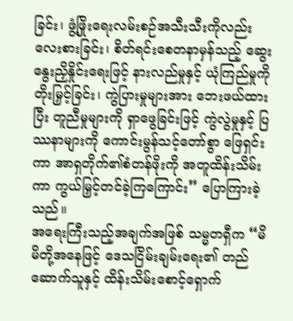ခြင်း၊ ဖွံ့ဖြိုးရေးလမ်းစဉ်အသီးသီးကိုလည်း လေးစားခြင်း၊ စိတ်ရင်းစေတနာမှန်သည့် ဆွေးနွေးညှိနှိုင်းရေးဖြင့် နားလည်မှုနှင့် ယုံကြည်မှုကို တိုးမြှင့်ခြင်း၊ ကွဲပြားမှုများအား ဘေးဖယ်ထားပြီး တူညီမှုများကို ရှာဖွေခြင်းဖြင့် ကွဲလွဲမှုနှင့် ပြဿနာများကို ကောင်းမွန်သင့်တော်စွာ ဖြေရှင်းကာ အာရှတိုက်၏စံတန်ဖိုးကို အတူထိန်းသိမ်းကာ ကွယ်မြှင့်တင်ခဲ့ကြကြောင်း” ပြောကြားခဲ့သည်။
အရေးကြီးသည့်အချက်အဖြစ် သမ္မတရှီက “မိမိတို့အနေဖြင့် ဒေသငြိမ်းချမ်းရေး၏ တည်ဆောက်သူနှင့် ထိန်းသိမ်းစောင့်ရှောက်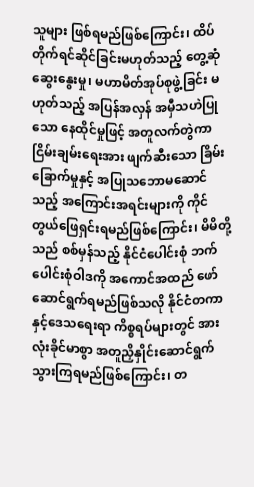သူများ ဖြစ်ရမည်ဖြစ်ကြောင်း၊ ထိပ်တိုက်ရင်ဆိုင်ခြင်းမဟုတ်သည့် တွေ့ဆုံဆွေးနွေးမှု၊ မဟာမိတ်အုပ်စုဖွဲ့ခြင်း မဟုတ်သည့် အပြန်အလှန် အမှီသဟဲပြုသော နေထိုင်မှုဖြင့် အတူလက်တွဲကာ ငြိမ်းချမ်းရေးအား ဖျက်ဆီးသော ခြိမ်းခြောက်မှုနှင့် အပြုသဘောမဆောင်သည့် အကြောင်းအရင်းများကို ကိုင်တွယ်ဖြေရှင်းရမည်ဖြစ်ကြောင်း၊ မိမိတို့သည် စစ်မှန်သည့် နိုင်ငံပေါင်းစုံ ဘက်ပေါင်းစုံဝါဒကို အကောင်အထည် ဖော်ဆောင်ရွက်ရမည်ဖြစ်သလို နိုင်ငံတကာနှင့်ဒေသရေးရာ ကိစ္စရပ်များတွင် အားလုံးခိုင်မာစွာ အတူညှိနှိုင်းဆောင်ရွက်သွားကြရမည်ဖြစ်ကြောင်း၊ တ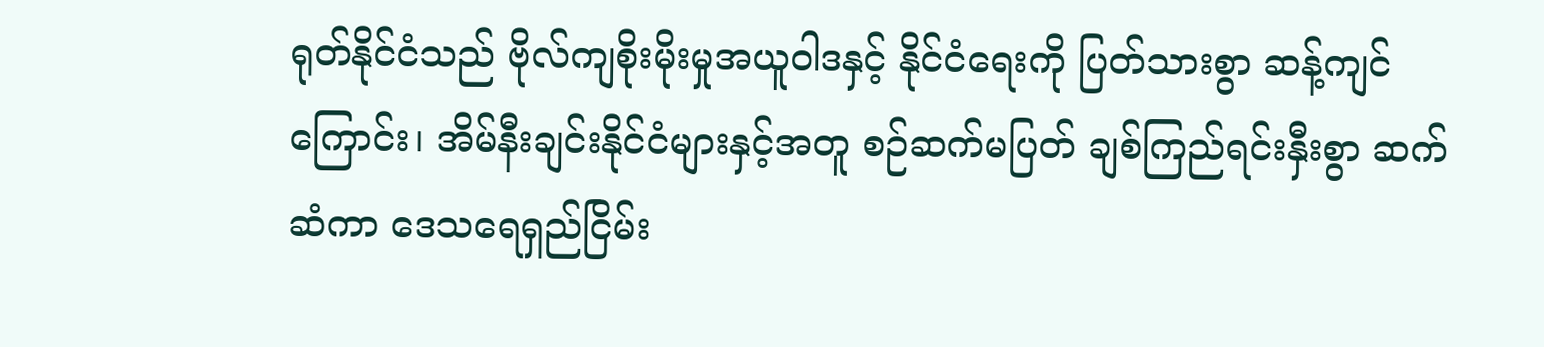ရုတ်နိုင်ငံသည် ဗိုလ်ကျစိုးမိုးမှုအယူဝါဒနှင့် နိုင်ငံရေးကို ပြတ်သားစွာ ဆန့်ကျင်ကြောင်း၊ အိမ်နီးချင်းနိုင်ငံများနှင့်အတူ စဉ်ဆက်မပြတ် ချစ်ကြည်ရင်းနှီးစွာ ဆက်ဆံကာ ဒေသရေရှည်ငြိမ်း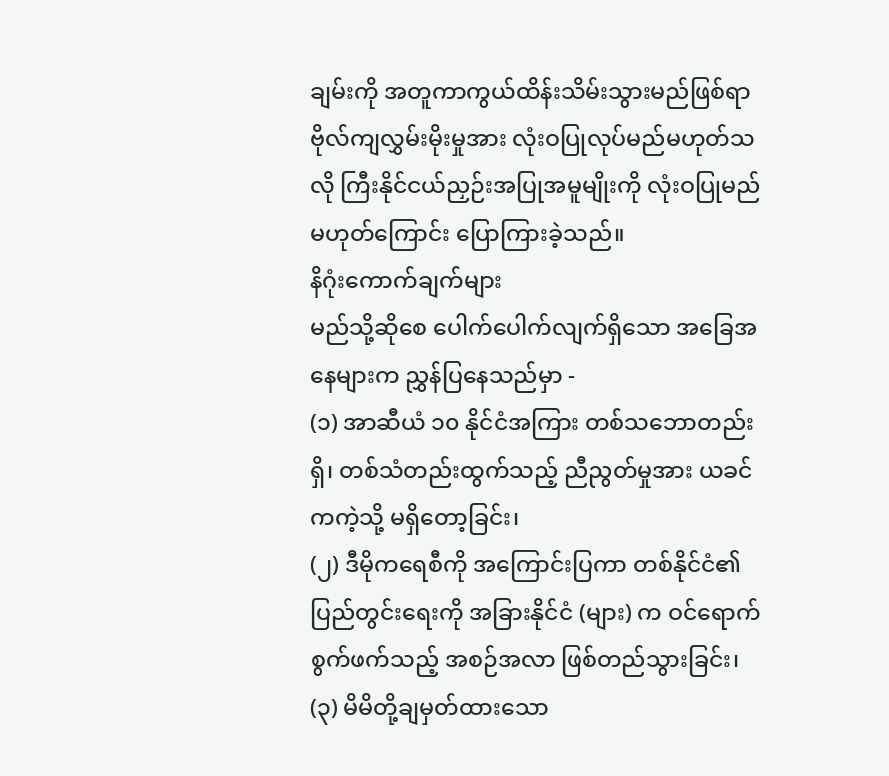ချမ်းကို အတူကာကွယ်ထိန်းသိမ်းသွားမည်ဖြစ်ရာ ဗိုလ်ကျလွှမ်းမိုးမှုအား လုံးဝပြုလုပ်မည်မဟုတ်သလို ကြီးနိုင်ငယ်ညှဉ်းအပြုအမူမျိုးကို လုံးဝပြုမည်မဟုတ်ကြောင်း ပြောကြားခဲ့သည်။
နိဂုံးကောက်ချက်များ
မည်သို့ဆိုစေ ပေါက်ပေါက်လျက်ရှိသော အခြေအနေများက ညွှန်ပြနေသည်မှာ -
(၁) အာဆီယံ ၁၀ နိုင်ငံအကြား တစ်သဘောတည်းရှိ၊ တစ်သံတည်းထွက်သည့် ညီညွတ်မှုအား ယခင်ကကဲ့သို့ မရှိတော့ခြင်း၊
(၂) ဒီမိုကရေစီကို အကြောင်းပြကာ တစ်နိုင်ငံ၏ပြည်တွင်းရေးကို အခြားနိုင်ငံ (များ) က ဝင်ရောက်စွက်ဖက်သည့် အစဉ်အလာ ဖြစ်တည်သွားခြင်း၊
(၃) မိမိတို့ချမှတ်ထားသော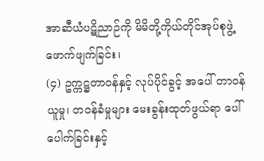အာဆီယံပဋိညာဉ်ကို မိမိတို့ကိုယ်တိုင်အုပ်စုဖွဲ့ ဖောက်ဖျက်ခြင်း၊
(၄) ဥက္ကဋ္ဌတာဝန်နှင့် လုပ်ပိုင်ခွင့် အပေါ် တာဝန်ယူမှု၊ တဝန်ခံမှုများ မေးခွန်းထုတ်ဖွယ်ရာ ပေါ်ပေါက်ခြင်းနှင့်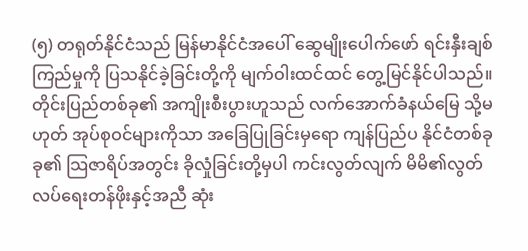(၅) တရုတ်နိုင်ငံသည် မြန်မာနိုင်ငံအပေါ် ဆွေမျိုးပေါက်ဖော် ရင်းနှီးချစ်ကြည်မှုကို ပြသနိုင်ခဲ့ခြင်းတို့ကို မျက်ဝါးထင်ထင် တွေ့မြင်နိုင်ပါသည်။
တိုင်းပြည်တစ်ခု၏ အကျိုးစီးပွားဟူသည် လက်အောက်ခံနယ်မြေ သို့မဟုတ် အုပ်စုဝင်များကိုသာ အခြေပြုခြင်းမှရော ကျန်ပြည်ပ နိုင်ငံတစ်ခုခု၏ သြဇာရိပ်အတွင်း ခိုလှုံခြင်းတို့မှပါ ကင်းလွတ်လျက် မိမိ၏လွတ်လပ်ရေးတန်ဖိုးနှင့်အညီ ဆုံး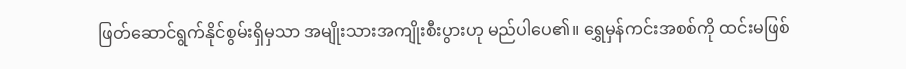ဖြတ်ဆောင်ရွက်နိုင်စွမ်းရှိမှသာ အမျိုးသားအကျိုးစီးပွားဟု မည်ပါပေ၏။ ရွှေမှန်ကင်းအစစ်ကို ထင်းမဖြစ်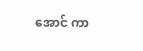အောင် ကာ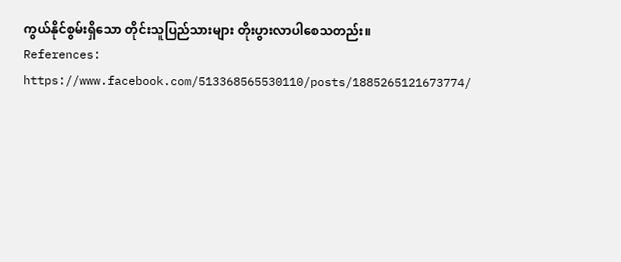ကွယ်နိုင်စွမ်းရှိသော တိုင်းသူပြည်သားများ တိုးပွားလာပါစေသတည်း။
References:
https://www.facebook.com/513368565530110/posts/1885265121673774/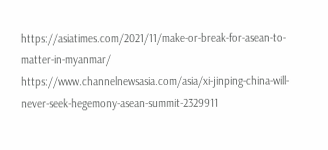https://asiatimes.com/2021/11/make-or-break-for-asean-to-matter-in-myanmar/
https://www.channelnewsasia.com/asia/xi-jinping-china-will-never-seek-hegemony-asean-summit-2329911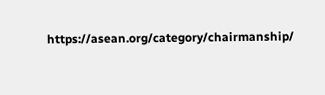https://asean.org/category/chairmanship/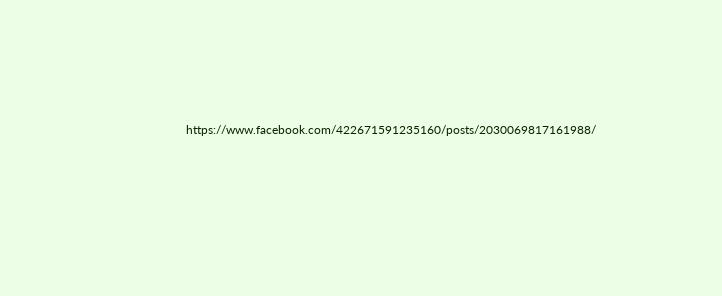https://www.facebook.com/422671591235160/posts/2030069817161988/